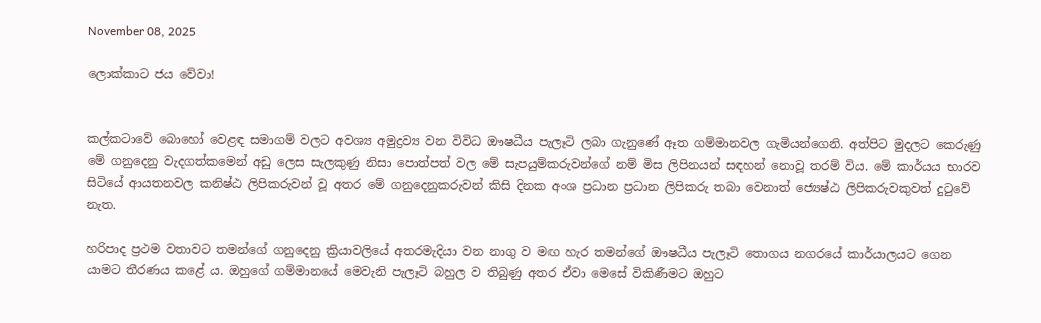November 08, 2025

ලොක්කාට ජය වේවා!


කල්කටාවේ බොහෝ වෙළඳ සමාගම් වලට අවශ්‍ය අමුද්‍රව්‍ය වන විවිධ ඖෂධීය පැලෑටි ලබා ගැනුණේ ඈත ගම්මානවල ගැමියන්ගෙනි. අත්පිට මුදලට කෙරුණු මේ ගනුදෙනු වැදගත්කමෙන් අඩු ලෙස සැලකුණු නිසා පොත්පත් වල මේ සැපයුම්කරුවන්ගේ නම් මිස ලිපිනයන් සඳහන් නොවූ තරම් විය. මේ කාර්යය භාරව සිටියේ ආයතනවල කනිෂ්ඨ ලිපිකරුවන් වූ අතර මේ ගනුදෙනුකරුවන් කිසි දිනක අංශ ප්‍රධාන ප්‍රධාන ලිපිකරු තබා වෙනාත් ජ්‍යෙෂ්ඨ ලිපිකරුවකුවත් දුටුවේ නැත.

හරිපාද ප්‍රථම වතාවට තමන්ගේ ගනුදෙනු ක්‍රියාවලියේ අතරමැදියා වන නාගු ව මඟ හැර තමන්ගේ ඖෂධීය පැලෑටි තොගය නගරයේ කාර්යාලයට ගෙන යාමට තීරණය කළේ ය. ඔහුගේ ගම්මානයේ මෙවැනි පැලෑටි බහුල ව තිබුණු අතර ඒවා මෙසේ විකිණීමට ඔහුට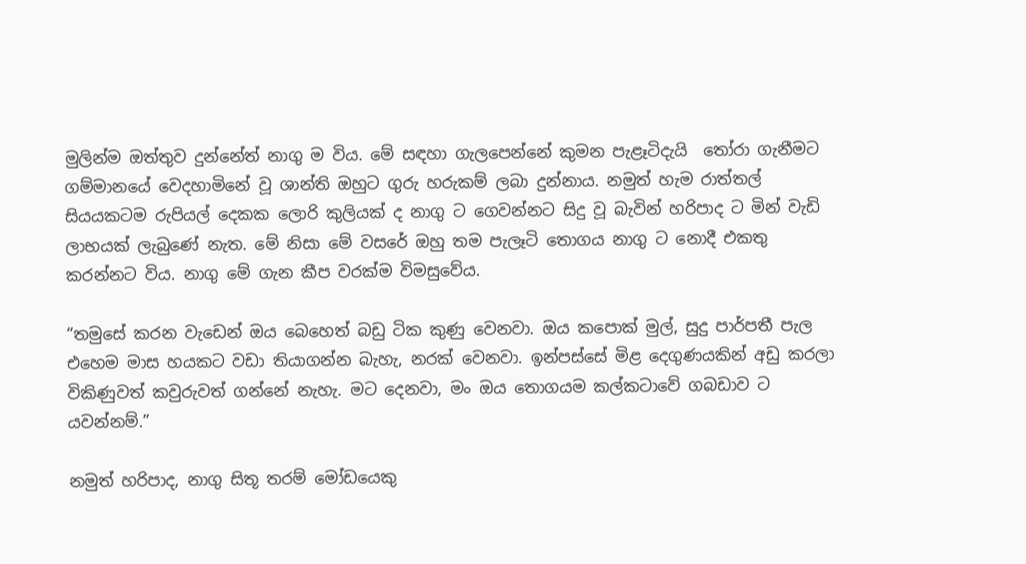මුලින්ම ඔත්තුව දුන්නේත් නාගු ම විය. මේ සඳහා ගැලපෙන්නේ කුමන පැළෑටිදැයි  තෝරා ගැනීමට ගම්මානයේ වෙදහාමිනේ වූ ශාන්ති ඔහුට ගුරු හරුකම් ලබා දුන්නාය. නමුත් හැම රාත්තල් සියයකටම රුපියල් දෙකක ලොරි කුලියක් ද නාගු ට ගෙවන්නට සිදු වූ බැවින් හරිපාද ට මින් වැඩි ලාභයක් ලැබුණේ නැත. මේ නිසා මේ වසරේ ඔහු තම පැලෑටි තොගය නාගු ට නොදී එකතු කරන්නට විය. නාගු මේ ගැන කීප වරක්ම විමසුවේය.

“තමුසේ කරන වැඩෙන් ඔය බෙහෙත් බඩු ටික කුණු වෙනවා. ඔය කපොක් මුල්, සුදු පාර්පතී පැල එහෙම මාස හයකට වඩා තියාගන්න බැහැ, නරක් වෙනවා. ඉන්පස්සේ මිළ දෙගුණයකින් අඩු කරලා විකිණුවත් කවුරුවත් ගන්නේ නැහැ. මට දෙනවා, මං ඔය තොගයම කල්කටාවේ ගබඩාව ට යවන්නම්.”

නමුත් හරිපාද, නාගු සිතූ තරම් මෝඩයෙකු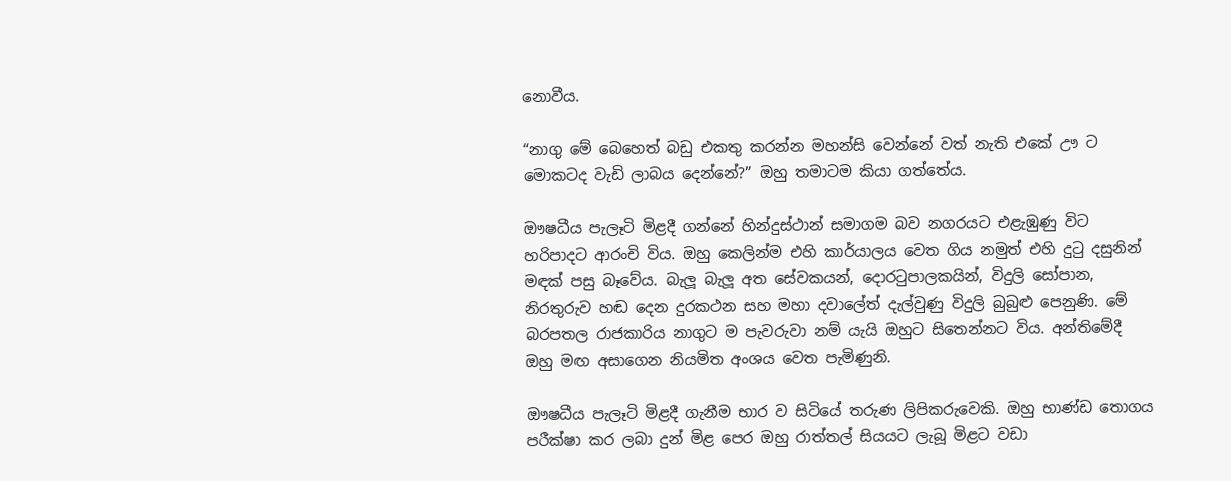නොවීය.

“නාගු මේ බෙහෙත් බඩු එකතු කරන්න මහන්සි වෙන්නේ වත් නැති එකේ ඌ ට මොකටද වැඩි ලාබය දෙන්නේ?” ඔහු තමාටම කියා ගත්තේය.

ඖෂධීය පැලෑටි මිළදී ගන්නේ හින්දුස්ථාන් සමාගම බව නගරයට එළැඹුණු විට හරිපාදට ආරංචි විය. ඔහු කෙලින්ම එහි කාර්යාලය වෙත ගිය නමුත් එහි දුටු දසුනින් මඳක් පසු බෑවේය. බැලූ බැලූ අත සේවකයන්, දොරටුපාලකයින්, විදුලි සෝපාන, නිරතුරුව හඬ දෙන දුරකථන සහ මහා දවාලේත් දැල්වුණු විදුලි බුබුළු පෙනුණි. මේ බරපතල රාජකාරිය නාගුට ම පැවරුවා නම් යැයි ඔහුට සිතෙන්නට විය. අන්තිමේදී ඔහු මඟ අසාගෙන නියමිත අංශය වෙත පැමිණුනි.

ඖෂධීය පැලෑටි මිළදී ගැනීම භාර ව සිටියේ තරුණ ලිපිකරුවෙකි. ඔහු භාණ්ඩ තොගය පරීක්ෂා කර ලබා දුන් මිළ පෙර ඔහු රාත්තල් සියයට ලැබූ මිළට වඩා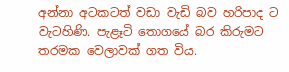අන්නා අටකටත් වඩා වැඩි බව හරිපාද ට වැටහිණි. පැළෑටි තොගයේ බර කිරුමට තරමක වෙලාවක් ගත විය.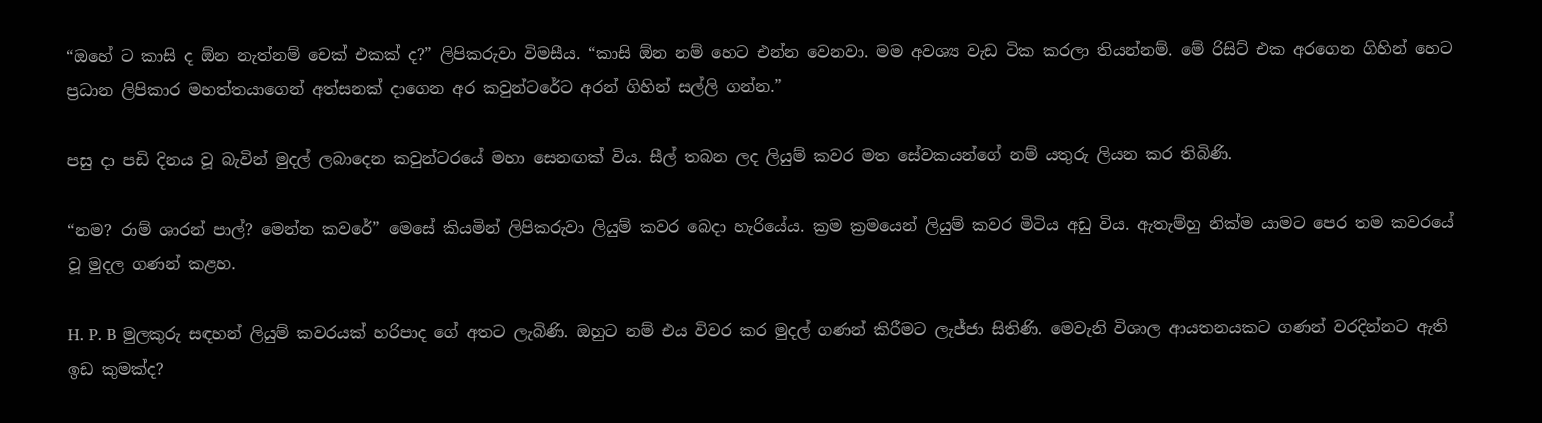“ඔහේ ට කාසි ද ඕන නැත්නම් චෙක් එකක් ද?” ලිපිකරුවා විමසීය. “කාසි ඕන නම් හෙට එන්න වෙනවා. මම අවශ්‍ය වැඩ ටික කරලා තියන්නම්. මේ රිසිට් එක අරගෙන ගිහින් හෙට ප්‍රධාන ලිපිකාර මහත්තයාගෙන් අත්සනක් දාගෙන අර කවුන්ටරේට අරන් ගිහින් සල්ලි ගන්න.”

පසු දා පඩි දිනය වූ බැවින් මුදල් ලබාදෙන කවුන්ටරයේ මහා සෙනඟක් විය. සීල් තබන ලද ලියුම් කවර මත සේවකයන්ගේ නම් යතුරු ලියන කර තිබිණි.

“නම? රාම් ශාරන් පාල්? මෙන්න කවරේ” මෙසේ කියමින් ලිපිකරුවා ලියුම් කවර බෙදා හැරියේය. ක්‍රම ක්‍රමයෙන් ලියුම් කවර මිටිය අඩු විය. ඇතැම්හු නික්ම යාමට පෙර තම කවරයේ වූ මුදල ගණන් කළහ.

H. P. B මුලකුරු සඳහන් ලියුම් කවරයක් හරිපාද ගේ අතට ලැබිණි. ඔහුට නම් එය විවර කර මුදල් ගණන් කිරීමට ලැජ්ජා සිතිණි. මෙවැනි විශාල ආයතනයකට ගණන් වරදින්නට ඇති ඉඩ කුමක්ද?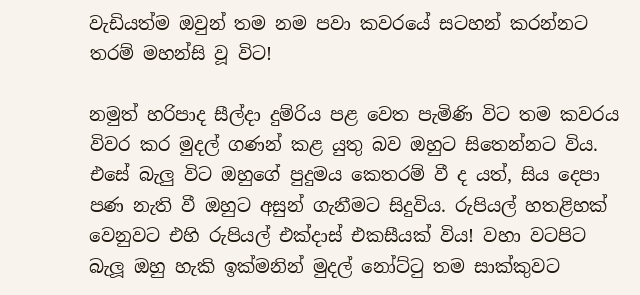වැඩියත්ම ඔවුන් තම නම පවා කවරයේ සටහන් කරන්නට තරම් මහන්සි වූ විට!

නමුත් හරිපාද සීල්දා දුම්රිය පළ වෙත පැමිණි විට තම කවරය විවර කර මුදල් ගණන් කළ යුතු බව ඔහුට සිතෙන්නට විය. එසේ බැලු විට ඔහුගේ පුදුමය කෙතරම් වී ද යත්, සිය දෙපා පණ නැති වී ඔහුට අසුන් ගැනීමට සිදුවිය. රුපියල් හතළිහක් වෙනුවට එහි රුපියල් එක්දාස් එකසීයක් විය! වහා වටපිට බැලූ ඔහු හැකි ඉක්මනින් මුදල් නෝට්ටු තම සාක්කුවට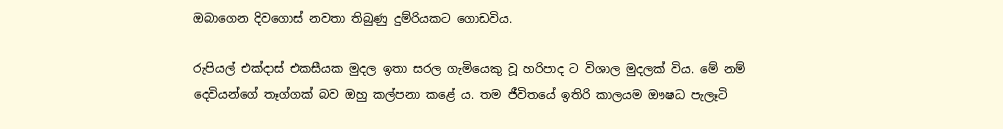ඔබාගෙන දිවගොස් නවතා තිබුණු දුම්රියකට ගොඩවිය.

රුපියල් එක්දාස් එකසීයක මුදල ඉතා සරල ගැමියෙකු වූ හරිපාද ට විශාල මුදලක් විය. මේ නම් දෙවියන්ගේ තෑග්ගක් බව ඔහු කල්පනා කළේ ය. තම ජීවිතයේ ඉතිරි කාලයම ඖෂධ පැලෑටි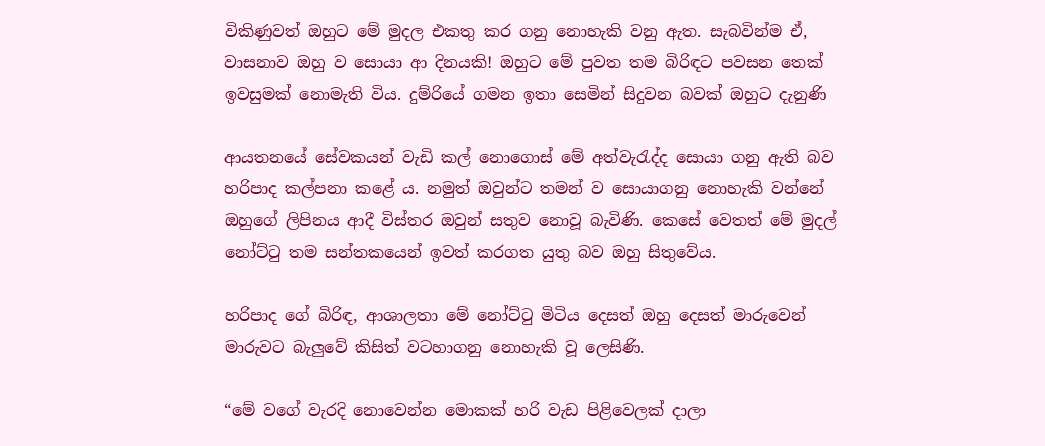විකිණුවත් ඔහුට මේ මුදල එකතු කර ගනු නොහැකි වනු ඇත. සැබවින්ම ඒ, වාසනාව ඔහු ව සොයා ආ දිනයකි! ඔහුට මේ පුවත තම බිරිඳට පවසන තෙක් ඉවසුමක් නොමැති විය. දුම්රියේ ගමන ඉතා සෙමින් සිදුවන බවක් ඔහුට දැනුණි

ආයතනයේ සේවකයන් වැඩි කල් නොගොස් මේ අත්වැරැද්ද සොයා ගනු ඇති බව හරිපාද කල්පනා කළේ ය. නමුත් ඔවුන්ට තමන් ව සොයාගනු නොහැකි වන්නේ ඔහුගේ ලිපිනය ආදී විස්තර ඔවුන් සතුව නොවූ බැවිණි. කෙසේ වෙතත් මේ මුදල් නෝට්ටු තම සන්තකයෙන් ඉවත් කරගත යුතු බව ඔහු සිතුවේය.

හරිපාද ගේ බිරිඳ, ආශාලතා මේ නෝට්ටු මිටිය දෙසත් ඔහු දෙසත් මාරුවෙන් මාරුවට බැලුවේ කිසිත් වටහාගනු නොහැකි වූ ලෙසිණි.

“මේ වගේ වැරදි නොවෙන්න මොකක් හරි වැඩ පිළිවෙලක් දාලා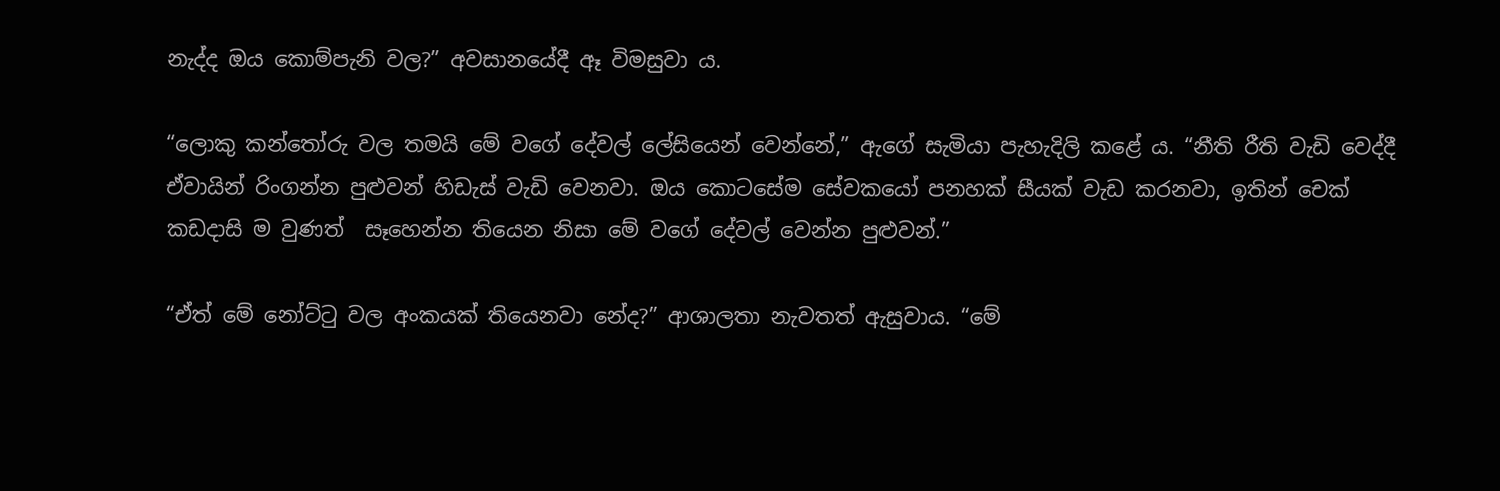නැද්ද ඔය කොම්පැනි වල?” අවසානයේදී ඈ විමසුවා ය.

“ලොකු කන්තෝරු වල තමයි මේ වගේ දේවල් ලේසියෙන් වෙන්නේ,” ඇගේ සැමියා පැහැදිලි කළේ ය. “නීති රීති වැඩි වෙද්දී ඒවායින් රිංගන්න පුළුවන් හිඩැස් වැඩි වෙනවා. ඔය කොටසේම සේවකයෝ පනහක් සීයක් වැඩ කරනවා, ඉතින් චෙක් කඩදාසි ම වුණත්  සෑහෙන්න තියෙන නිසා මේ වගේ දේවල් වෙන්න පුළුවන්.”

“ඒත් මේ නෝට්ටු වල අංකයක් තියෙනවා නේද?” ආශාලතා නැවතත් ඇසුවාය. “මේ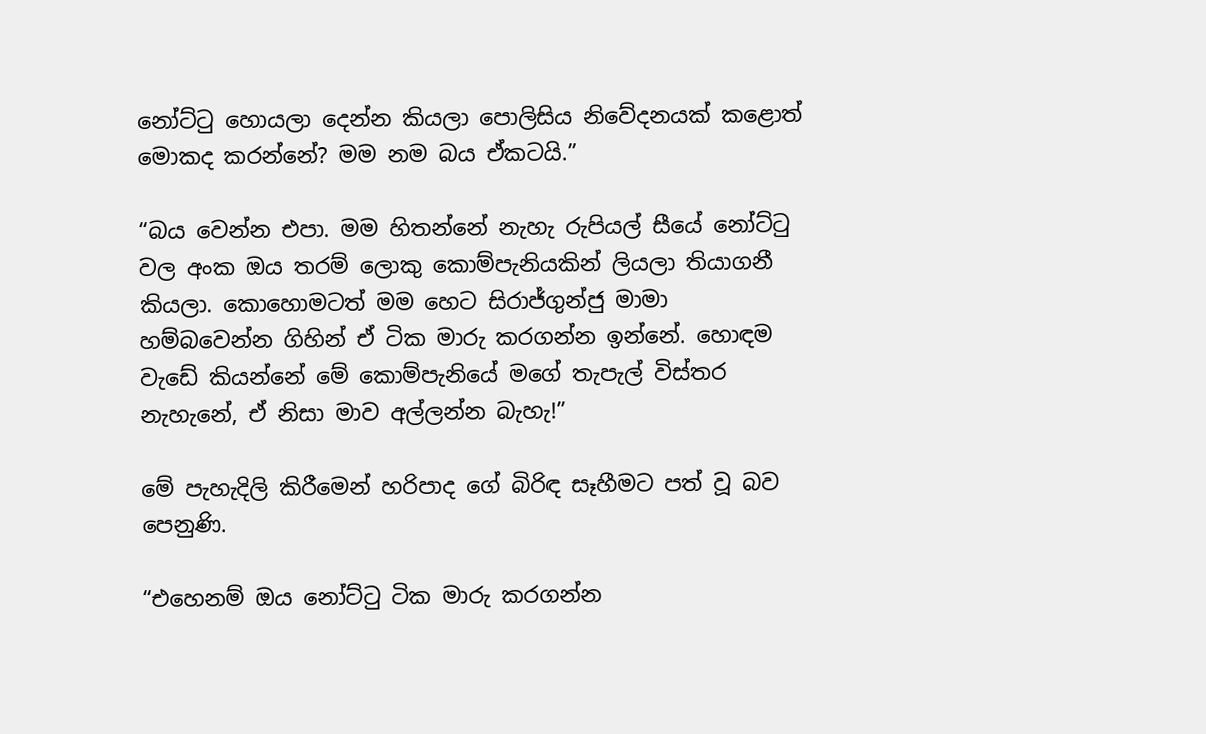නෝට්ටු හොයලා දෙන්න කියලා පොලිසිය නිවේදනයක් කළොත් මොකද කරන්නේ? මම නම බය ඒකටයි.”

“බය වෙන්න එපා. මම හිතන්නේ නැහැ රුපියල් සීයේ නෝට්ටු වල අංක ඔය තරම් ලොකු කොම්පැනියකින් ලියලා තියාගනී කියලා. කොහොමටත් මම හෙට සිරාජ්ගුන්ජු මාමා හම්බවෙන්න ගිහින් ඒ ටික මාරු කරගන්න ඉන්නේ. හොඳම වැඩේ කියන්නේ මේ කොම්පැනියේ මගේ තැපැල් විස්තර නැහැනේ, ඒ නිසා මාව අල්ලන්න බැහැ!”

මේ පැහැදිලි කිරීමෙන් හරිපාද ගේ බිරිඳ සෑහීමට පත් වූ බව පෙනුණි.

“එහෙනම් ඔය නෝට්ටු ටික මාරු කරගන්න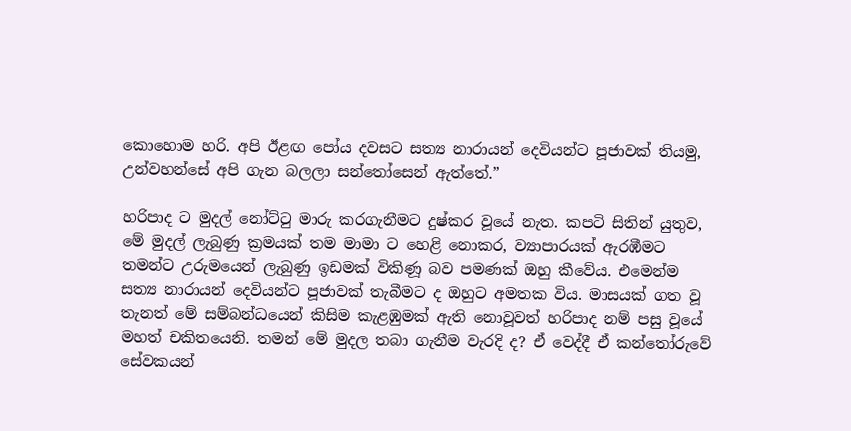කොහොම හරි. අපි ඊළඟ පෝය දවසට සත්‍ය නාරායන් දෙවියන්ට පූජාවක් තියමු, උන්වහන්සේ අපි ගැන බලලා සන්තෝසෙන් ඇත්තේ.”

හරිපාද ට මුදල් නෝට්ටු මාරු කරගැනීමට දුෂ්කර වූයේ නැත. කපටි සිතින් යුතුව, මේ මුදල් ලැබුණු ක්‍රමයක් තම මාමා ට හෙළි නොකර, ව්‍යාපාරයක් ඇරඹීමට තමන්ට උරුමයෙන් ලැබුණු ඉඩමක් විකිණූ බව පමණක් ඔහු කීවේය. එමෙන්ම සත්‍ය නාරායන් දෙවියන්ට පූජාවක් තැබීමට ද ඔහුට අමතක විය. මාසයක් ගත වූ තැනත් මේ සම්බන්ධයෙන් කිසිම කැළඹුමක් ඇති නොවූවත් හරිපාද නම් පසු වූයේ මහත් චකිතයෙනි. තමන් මේ මුදල තබා ගැනීම වැරදි ද? ඒ වෙද්දී ඒ කන්තෝරුවේ සේවකයන්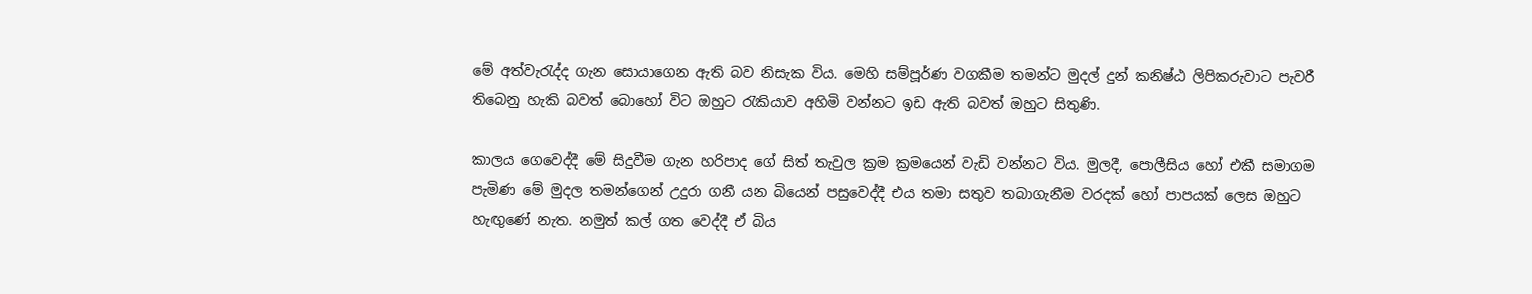මේ අත්වැරැද්ද ගැන සොයාගෙන ඇති බව නිසැක විය. මෙහි සම්පූර්ණ වගකීම තමන්ට මුදල් දුන් කනිෂ්ඨ ලිපිකරුවාට පැවරී තිබෙනු හැකි බවත් බොහෝ විට ඔහුට රැකියාව අහිමි වන්නට ඉඩ ඇති බවත් ඔහුට සිතුණි.

කාලය ගෙවෙද්දී මේ සිදුවීම ගැන හරිපාද ගේ සිත් තැවුල ක්‍රම ක්‍රමයෙන් වැඩි වන්නට විය. මුලදී, පොලීසිය හෝ එකී සමාගම පැමිණ මේ මුදල තමන්ගෙන් උදුරා ගනී යන බියෙන් පසුවෙද්දී එය තමා සතුව තබාගැනීම වරදක් හෝ පාපයක් ලෙස ඔහුට හැඟුණේ නැත. නමුත් කල් ගත වෙද්දී ඒ බිය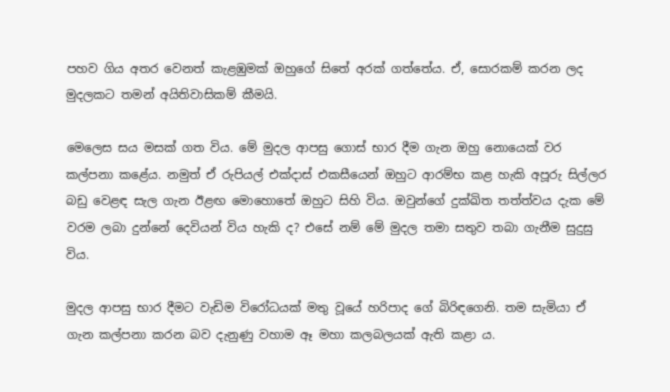පහව ගිය අතර වෙනත් කැළඹුමක් ඔහුගේ සිතේ අරක් ගත්තේය. ඒ, සොරකම් කරන ලද මුදලකට තමන් අයිතිවාසිකම් කීමයි.

මෙලෙස සය මසක් ගත විය. මේ මුදල ආපසු ගොස් භාර දීම ගැන ඔහු නොයෙක් වර කල්පනා කළේය. නමුත් ඒ රුපියල් එක්දාස් එකසීයෙන් ඔහුට ආරම්භ කළ හැකි අපූරු සිල්ලර බඩු වෙළඳ සැල ගැන ඊළඟ මොහොතේ ඔහුට සිහි විය. ඔවුන්ගේ දුක්ඛිත තත්ත්වය දැක මේ වරම ලබා දුන්නේ දෙවියන් විය හැකි ද? එසේ නම් මේ මුදල තමා සතුව තබා ගැනීම සුදුසු විය.

මුදල ආපසු භාර දීමට වැඩිම විරෝධයක් මතු වූයේ හරිපාද ගේ බිරිඳගෙනි. තම සැමියා ඒ ගැන කල්පනා කරන බව දැනුණු වහාම ඈ මහා කලබලයක් ඇති කළා ය.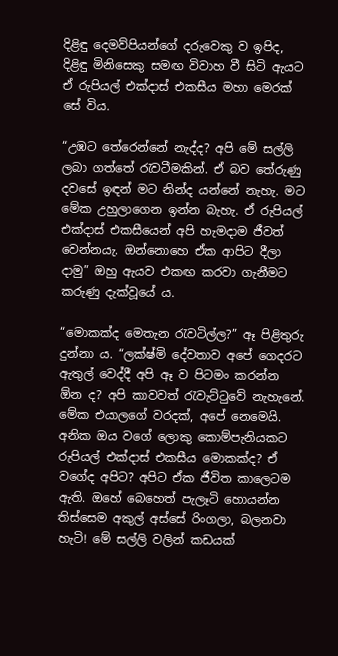දිළිඳු දෙමව්පියන්ගේ දරුවෙකු ව ඉපිද, දිළිඳු මිනිසෙකු සමඟ විවාහ වී සිටි ඇයට ඒ රුපියල් එක්දාස් එකසීය මහා මෙරක් සේ විය.

“උඹට තේරෙන්නේ නැද්ද? අපි මේ සල්ලි ලබා ගත්තේ රැවටීමකින්. ඒ බව තේරුණු දවසේ ඉඳන් මට නින්ද යන්නේ නැහැ. මට මේක උහුලාගෙන ඉන්න බැහැ. ඒ රුපියල් එක්දාස් එකසීයෙන් අපි හැමදාම ජීවත් වෙන්නයැ. ඔන්නොහෙ ඒක ආපිට දීලා දාමු” ඔහු ඇයව එකඟ කරවා ගැනීමට කරුණු දැක්වූයේ ය.

“මොකක්ද මෙතැන රැවටිල්ල?” ඈ පිළිතුරු දුන්නා ය. “ලක්ෂ්මි දේවතාව අපේ ගෙදරට ඇතුල් වෙද්දී අපි ඈ ව පිටමං කරන්න ඕන ද? අපි කාවවත් රැවැට්ටුවේ නැහැනේ. මේක එයාලගේ වරදක්, අපේ නෙමෙයි. අනික ඔය වගේ ලොකු කොම්පැනියකට රුපියල් එක්දාස් එකසීය මොකක්ද? ඒ වගේද අපිට? අපිට ඒක ජීවිත කාලෙටම ඇති. ඔහේ බෙහෙත් පැලෑටි හොයන්න තිස්සෙම අකුල් අස්සේ රිංගලා, බලනවා හැටි! මේ සල්ලි වලින් කඩයක්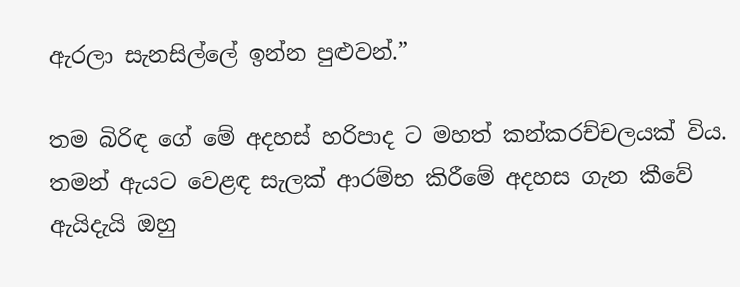ඇරලා සැනසිල්ලේ ඉන්න පුළුවන්.”

තම බිරිඳ ගේ මේ අදහස් හරිපාද ට මහත් කන්කරච්චලයක් විය. තමන් ඇයට වෙළඳ සැලක් ආරම්භ කිරීමේ අදහස ගැන කීවේ ඇයිදැයි ඔහු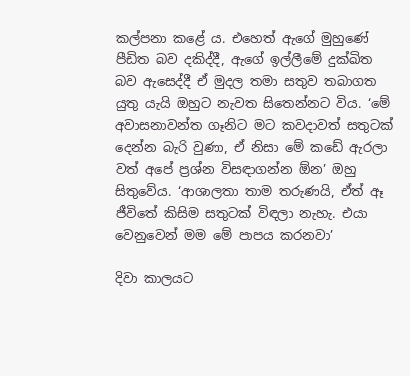කල්පනා කළේ ය. එහෙත් ඇගේ මුහුණේ පීඩිත බව දකිද්දී, ඇගේ ඉල්ලීමේ දුක්ඛිත බව ඇසෙද්දී ඒ මුදල තමා සතුව තබාගත යුතු යැයි ඔහුට නැවත සිතෙන්නට විය. ‘මේ අවාසනාවන්ත ගෑනිට මට කවදාවත් සතුටක් දෙන්න බැරි වුණා, ඒ නිසා මේ කඩේ ඇරලා වත් අපේ ප්‍රශ්න විසඳාගන්න ඕන’ ඔහු සිතුවේය. ‘ආශාලතා තාම තරුණයි, ඒත් ඈ ජීවිතේ කිසිම සතුටක් විඳලා නැහැ. එයා වෙනුවෙන් මම මේ පාපය කරනවා’

දිවා කාලයට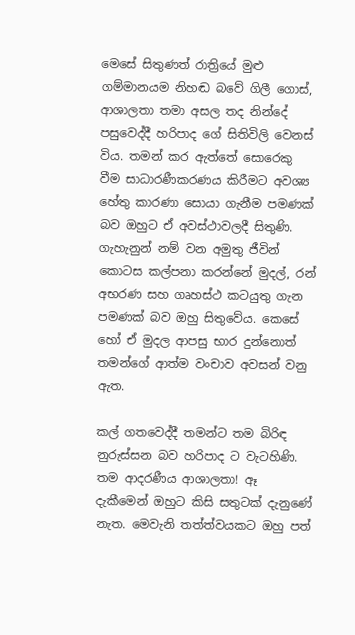මෙසේ සිතුණත් රාත්‍රියේ මුළු ගම්මානයම නිහඬ බවේ ගිලී ගොස්, ආශාලතා තමා අසල තද නින්දේ පසුවෙද්දී හරිපාද ගේ සිතිවිලි වෙනස් විය. තමන් කර ඇත්තේ සොරෙකු වීම සාධාරණීකරණය කිරීමට අවශ්‍ය හේතු කාරණා සොයා ගැනීම පමණක් බව ඔහුට ඒ අවස්ථාවලදී සිතුණි. ගැහැනුන් නම් වන අමුතු ජීවින් කොටස කල්පනා කරන්නේ මුදල්, රන් අභරණ සහ ගෘහස්ථ කටයුතු ගැන පමණක් බව ඔහු සිතුවේය. කෙසේ හෝ ඒ මුදල ආපසු භාර දුන්නොත් තමන්ගේ ආත්ම වංචාව අවසන් වනු ඇත.

කල් ගතවෙද්දී තමන්ට තම බිරිඳ නුරුස්සන බව හරිපාද ට වැටහිණි. තම ආදරණීය ආශාලතා! ඈ දැකීමෙන් ඔහුට කිසි සතුටක් දැනුණේ නැත. මෙවැනි තත්ත්වයකට ඔහු පත්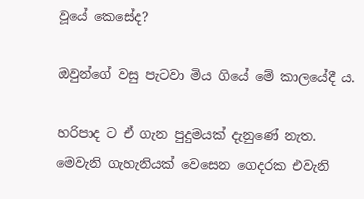වූයේ කෙසේද?

ඔවුන්ගේ වසු පැටවා මිය ගියේ මේ කාලයේදී ය.

හරිපාද ට ඒ ගැන පුදුමයක් දැනුණේ නැත. මෙවැනි ගැහැනියක් වෙසෙන ගෙදරක එවැනි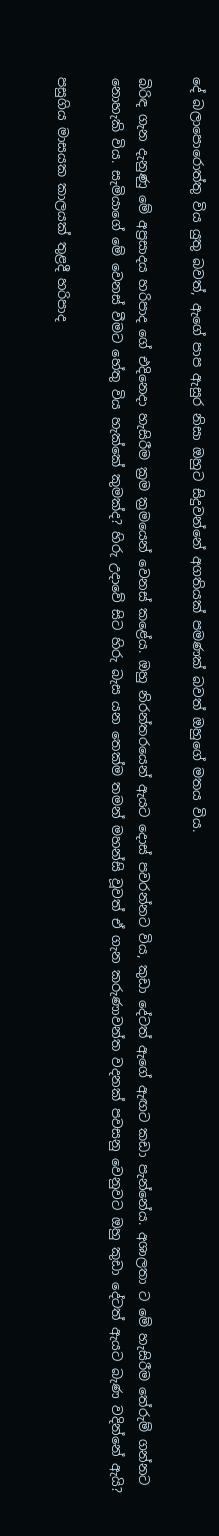දේ බලාපොරොත්තු විය යුතු බවත්, ඇගේ පාප ඇසුර නිසා ඔහුට සිදුවන්නේ අගතියක් පමණක් බවත් ඔහුගේ මතය විය.

බිරිඳ ගැන දැනුණු මේ අප්‍රසාදය හරිපාද ගේ එදිනෙදා හැසිරීම ක්‍රම ක්‍රමයෙන් වෙනස් කළේය. ඔහු නිරන්තරයෙන් ඇයට දොස් පවරන්නට විය, කුඩා දේටත් ඇගේ ඇඟට කඩා පැන්නේය. අශාලතා ට මේ හැසිරීම තේරුම් ගන්නට නොහැකි විය. සැමියාගේ මේ වෙනස් වීමට හේතු විය හැක්කේ කුමක්ද? හිරු උදාවේ සිට හිරු බැස යන තෙක්ම තමන් මහන්සි වූවත් ඒ ගැන කරුණාවන්ත වදනක් පවසනු වෙනුවට ඔහු කුඩා දේටත් ඇයට බැණ වදින්නේ ඇයි?

පසුගිය මාසයක කාලයක් තුළදී හරිපාද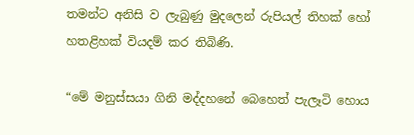තමන්ට අනිසි ව ලැබුණු මුදලෙන් රුපියල් තිහක් හෝ හතළිහක් වියදම් කර තිබිණි.

“මේ මනුස්සයා ගිනි මද්දහනේ බෙහෙත් පැලෑටි හොය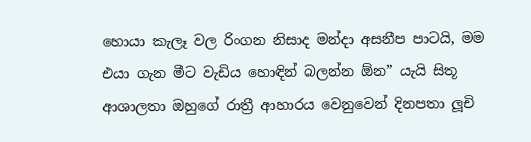හොයා කැලෑ වල රිංගන නිසාද මන්දා අසනීප පාටයි, මම එයා ගැන මීට වැඩිය හොඳින් බලන්න ඕන” යැයි සිතූ ආශාලතා ඔහුගේ රාත්‍රී ආහාරය වෙනුවෙන් දිනපතා ලූචි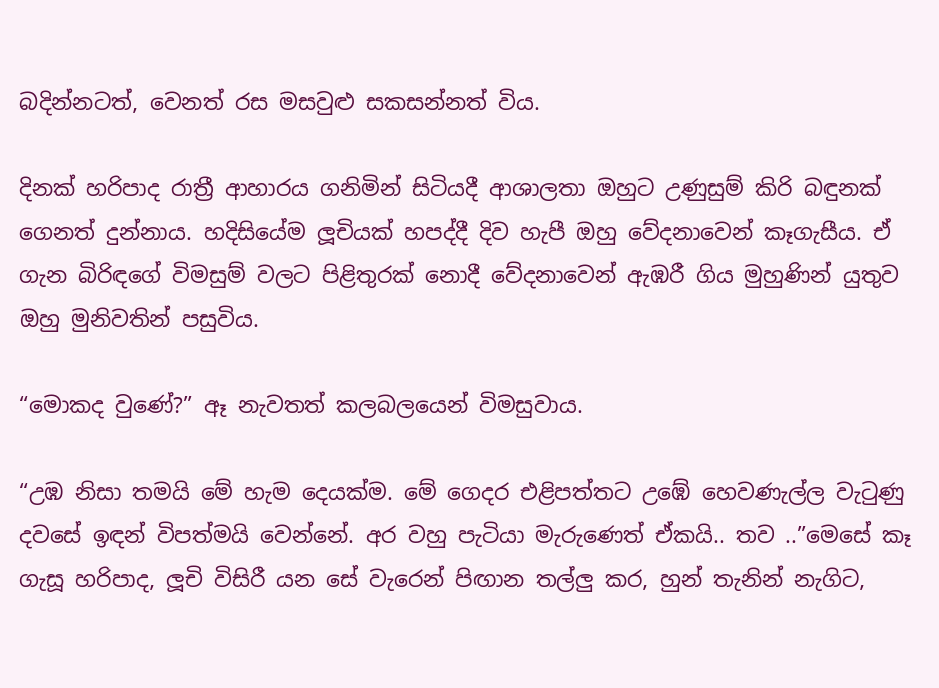බදින්නටත්, වෙනත් රස මසවුළු සකසන්නත් විය.

දිනක් හරිපාද රාත්‍රී ආහාරය ගනිමින් සිටියදී ආශාලතා ඔහුට උණුසුම් කිරි බඳුනක් ගෙනත් දුන්නාය. හදිසියේම ලූචියක් හපද්දී දිව හැපී ඔහු වේදනාවෙන් කෑගැසීය. ඒ ගැන බිරිඳගේ විමසුම් වලට පිළිතුරක් නොදී වේදනාවෙන් ඇඹරී ගිය මුහුණින් යුතුව ඔහු මුනිවතින් පසුවිය.

“මොකද වුණේ?” ඈ නැවතත් කලබලයෙන් විමසුවාය.

“උඹ නිසා තමයි මේ හැම දෙයක්ම. මේ ගෙදර එළිපත්තට උඹේ හෙවණැල්ල වැටුණු දවසේ ඉඳන් විපත්මයි වෙන්නේ. අර වහු පැටියා මැරුණෙත් ඒකයි.. තව ..”මෙසේ කෑ ගැසූ හරිපාද, ලූචි විසිරී යන සේ වැරෙන් පිඟාන තල්ලු කර, හුන් තැනින් නැගිට,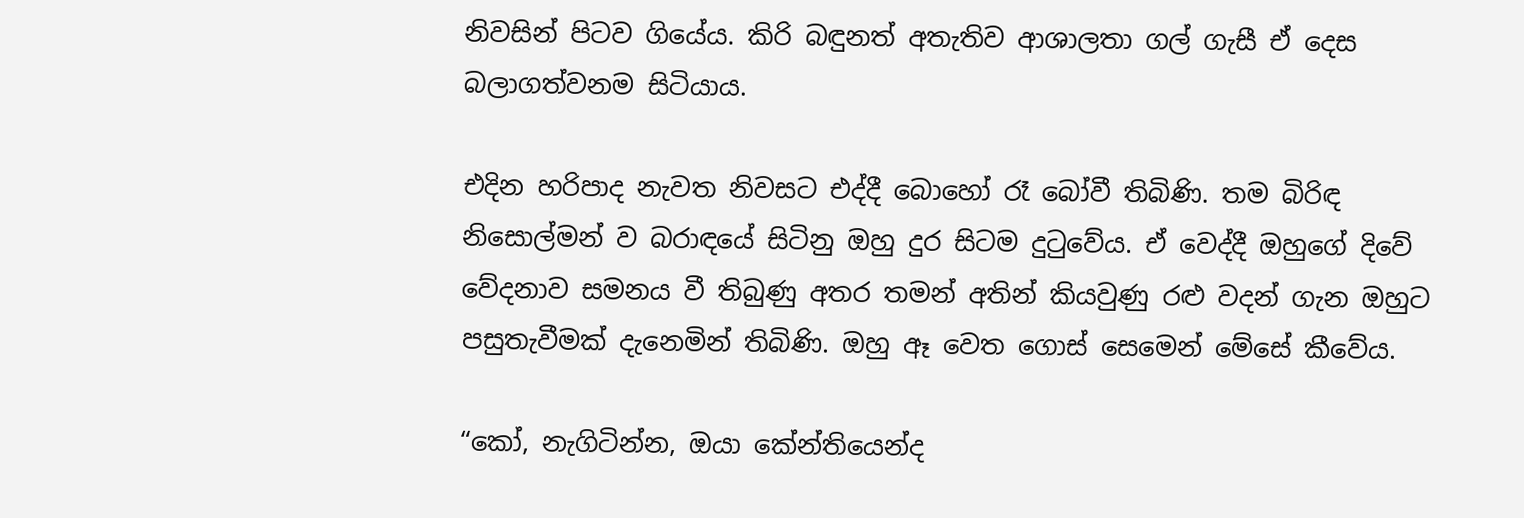නිවසින් පිටව ගියේය. කිරි බඳුනත් අතැතිව ආශාලතා ගල් ගැසී ඒ දෙස බලාගත්වනම සිටියාය.

එදින හරිපාද නැවත නිවසට එද්දී බොහෝ රෑ බෝවී තිබිණි. තම බිරිඳ නිසොල්මන් ව බරාඳයේ සිටිනු ඔහු දුර සිටම දුටුවේය. ඒ වෙද්දී ඔහුගේ දිවේ වේදනාව සමනය වී තිබුණු අතර තමන් අතින් කියවුණු රළු වදන් ගැන ඔහුට පසුතැවීමක් දැනෙමින් තිබිණි. ඔහු ඈ වෙත ගොස් සෙමෙන් මේසේ කීවේය.

“කෝ, නැගිටින්න, ඔයා කේන්තියෙන්ද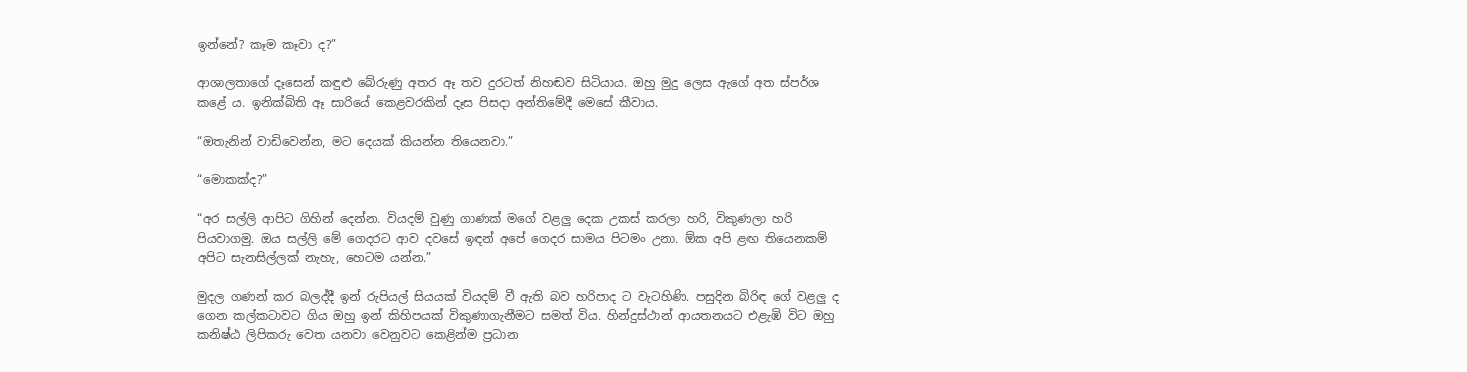ඉන්නේ? කෑම කෑවා ද?”

ආශාලතාගේ දෑසෙන් කඳුළු බේරුණු අතර ඈ තව දුරටත් නිහඬව සිටියාය. ඔහු මුදු ලෙස ඇගේ අත ස්පර්ශ කළේ ය. ඉනික්බිති ඈ සාරියේ කෙළවරකින් දෑස පිසදා අන්තිමේදී මෙසේ කීවාය.

“ඔතැනින් වාඩිවෙන්න, මට දෙයක් කියන්න තියෙනවා.”

“මොකක්ද?”

“අර සල්ලි ආපිට ගිහින් දෙන්න. වියදම් වුණු ගාණක් මගේ වළලු දෙක උකස් කරලා හරි, විකුණලා හරි පියවාගමු. ඔය සල්ලි මේ ගෙදරට ආව දවසේ ඉඳන් අපේ ගෙදර සාමය පිටමං උනා. ඕක අපි ළඟ තියෙනකම් අපිට සැනසිල්ලක් නැහැ, හෙටම යන්න.”

මුදල ගණන් කර බලද්දී ඉන් රුපියල් සියයක් වියදම් වී ඇති බව හරිපාද ට වැටහිණි. පසුදින බිරිඳ ගේ වළලු ද ගෙන කල්කටාවට ගිය ඔහු ඉන් කිහිපයක් විකුණාගැනීමට සමත් විය. හින්දුස්ථාන් ආයතනයට එළැඹි විට ඔහු කනිෂ්ඨ ලිපිකරු වෙත යනවා වෙනුවට කෙළින්ම ප්‍රධාන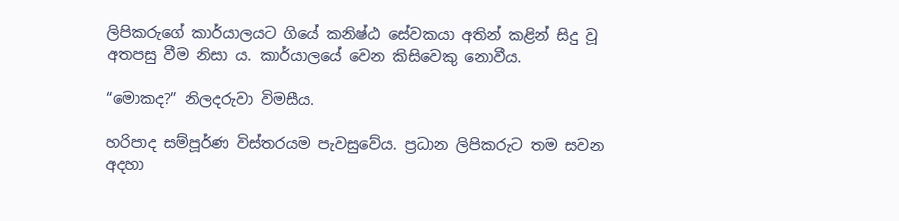ලිපිකරුගේ කාර්යාලයට ගියේ කනිෂ්ඨ සේවකයා අතින් කළින් සිදු වූ අතපසු වීම නිසා ය. කාර්යාලයේ වෙන කිසිවෙකු නොවීය.

“මොකද?” නිලදරුවා විමසීය.

හරිපාද සම්පූර්ණ විස්තරයම පැවසුවේය. ප්‍රධාන ලිපිකරුට තම සවන අදහා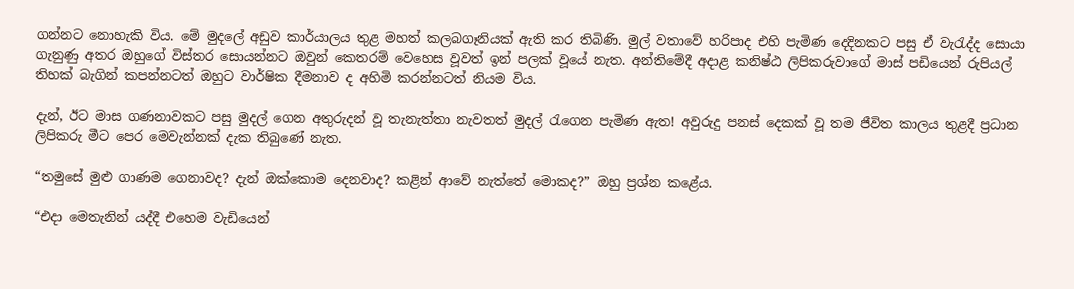ගන්නට නොහැකි විය. මේ මුදලේ අඩුව කාර්යාලය තුළ මහත් කලබගෑනියක් ඇති කර තිබිණි. මුල් වතාවේ හරිපාද එහි පැමිණ දෙදිනකට පසු ඒ වැරැද්ද සොයා ගැනුණු අතර ඔහුගේ විස්තර සොයන්නට ඔවුන් කෙතරම් වෙහෙස වූවත් ඉන් පලක් වූයේ නැත. අන්තිමේදී අදාළ කනිෂ්ඨ ලිපිකරුවාගේ මාස් පඩියෙන් රුපියල් තිහක් බැගින් කපන්නටත් ඔහුට වාර්ෂික දීමනාව ද අහිමි කරන්නටත් නියම විය.

දැන්, ඊට මාස ගණනාවකට පසු මුදල් ගෙන අතුරුදන් වූ තැනැත්තා නැවතත් මුදල් රැගෙන පැමිණ ඇත! අවුරුදු පනස් දෙකක් වූ තම ජීවිත කාලය තුළදී ප්‍රධාන ලිපිකරු මීට පෙර මෙවැන්නක් දැක තිබුණේ නැත.

“තමුසේ මුළු ගාණම ගෙනාවද? දැන් ඔක්කොම දෙනවාද? කළින් ආවේ නැත්තේ මොකද?” ඔහු ප්‍රශ්න කළේය.

“එදා මෙතැනින් යද්දී එහෙම වැඩියෙන්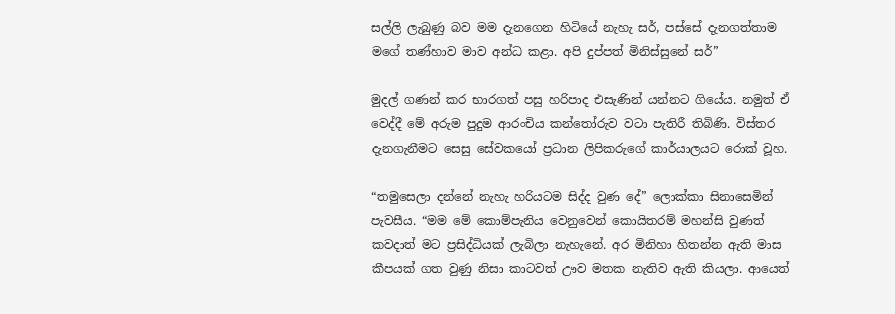සල්ලි ලැබුණු බව මම දැනගෙන හිටියේ නැහැ සර්, පස්සේ දැනගත්තාම මගේ තණ්හාව මාව අන්ධ කළා. අපි දුප්පත් මිනිස්සුනේ සර්”

මුදල් ගණන් කර භාරගත් පසු හරිපාද එසැණින් යන්නට ගියේය. නමුත් ඒ වෙද්දී මේ අරුම පුදුම ආරංචිය කන්තෝරුව වටා පැතිරී තිබිණි. විස්තර දැනගැනීමට සෙසු සේවකයෝ ප්‍රධාන ලිපිකරුගේ කාර්යාලයට රොක් වූහ.

“තමුසෙලා දන්නේ නැහැ හරියටම සිද්ද වුණ දේ” ලොක්කා සිනාසෙමින් පැවසීය. “මම මේ කොම්පැනිය වෙනුවෙන් කොයිතරම් මහන්සි වුණත් කවදාත් මට ප්‍රසිද්ධියක් ලැබිලා නැහැනේ. අර මිනිහා හිතන්න ඇති මාස කීපයක් ගත වුණු නිසා කාටවත් ඌව මතක නැතිව ඇති කියලා. ආයෙත්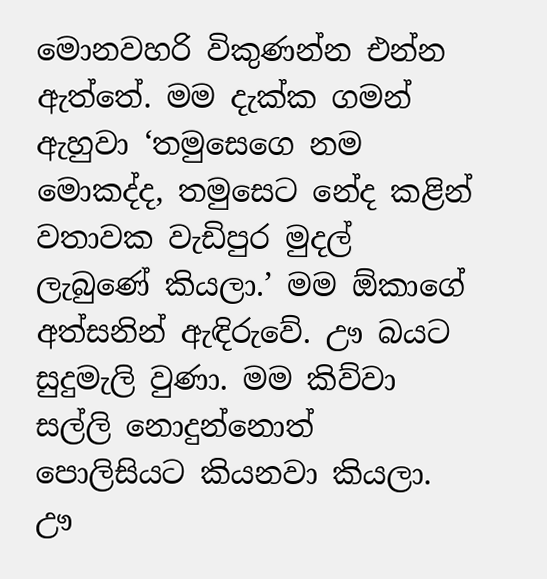මොනවහරි විකුණන්න එන්න ඇත්තේ. මම දැක්ක ගමන් ඇහුවා ‘තමුසෙගෙ නම මොකද්ද, තමුසෙට නේද කළින් වතාවක වැඩිපුර මුදල් ලැබුණේ කියලා.’ මම ඕකාගේ අත්සනින් ඇඳිරුවේ. ඌ බයට සුදුමැලි වුණා. මම කිව්වා සල්ලි නොදුන්නොත් පොලිසියට කියනවා කියලා. ඌ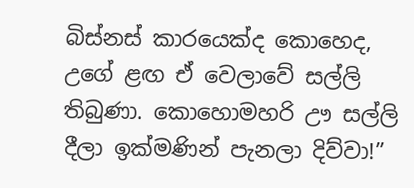බිස්නස් කාරයෙක්ද කොහෙද, උගේ ළඟ ඒ වෙලාවේ සල්ලි තිබුණා. කොහොමහරි ඌ සල්ලි දීලා ඉක්මණින් පැනලා දිව්වා!”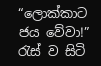“ලොක්කාට ජය වේවා!” රැස්‌ ව සිටි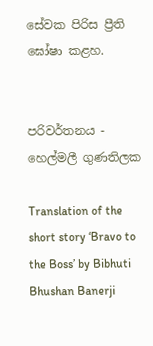සේවක පිරිස ප්‍රීති ඝෝෂා කළහ.


පරිවර්තනය - හෙල්මලී ගුණතිලක

Translation of the short story ‘Bravo to the Boss’ by Bibhuti Bhushan Banerji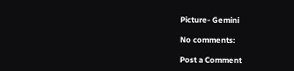Picture- Gemini

No comments:

Post a Comment